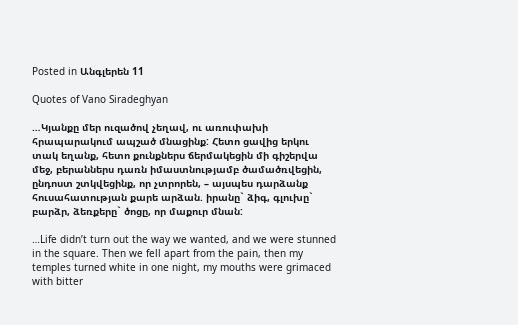Posted in Անգլերեն 11

Quotes of Vano Siradeghyan

…Կյանքը մեր ուզածով չեղավ, ու առուփախի հրապարակում ապշած մնացինք: Հետո ցավից երկու տակ եղանք, հետո քունքներս ճերմակեցին մի գիշերվա մեջ, բերաններս դառն իմաստնությամբ ծամածռվեցին, ընդոստ շտկվեցինք, որ չտրորեն, – այսպես դարձանք հուսահատության քարե արձան. իրանը` ձիգ, գլուխը` բարձր, ձեռքերը` ծոցը, որ մաքուր մնան:

…Life didn’t turn out the way we wanted, and we were stunned in the square. Then we fell apart from the pain, then my temples turned white in one night, my mouths were grimaced with bitter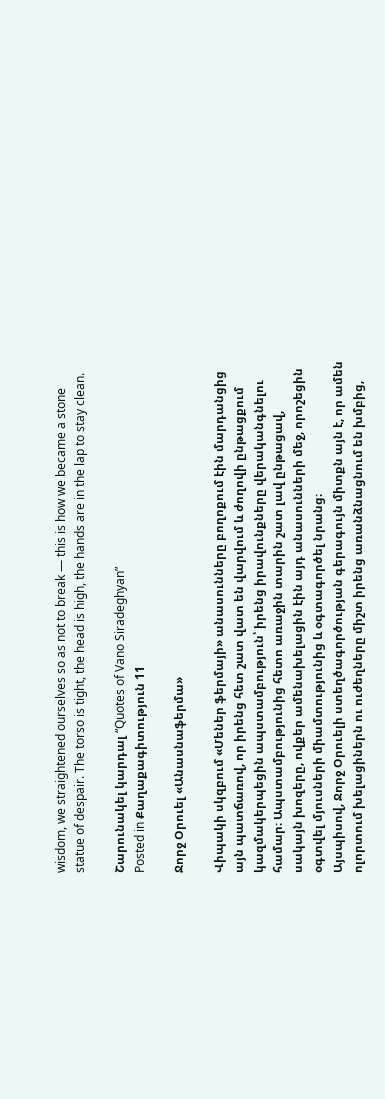wisdom, we straightened ourselves so as not to break — this is how we became a stone statue of despair. The torso is tight, the head is high, the hands are in the lap to stay clean.

Շարունակել կարդալ “Quotes of Vano Siradeghyan”
Posted in Քաղաքագիտություն 11

Ջորջ Օրուել «Անասնաֆերմա»

Վիպակի սկզբում «Մեներ ֆերմայի» անասունները բողոքում էին մարդանցից այն պատճառով, որ իրենց հետ շատ վատ են վարվում և ժողովի ընթացքում կազմակերպեցին ապստամբություն՝ իրենց իրավունքները վերականգնելու համար։ Ապստամբությունից հետո առաջին տարին շատ լավ ընթացավ, սակայն խոզերը, ովքեր ամենախելացին էին այդ անասունների մեջ, որոշեցին օգտվել մյուսների միամտությունից և օգտագործել նրանց։
Այսպիսով, Ջորջ Օրուելի ստեղծագործության գերագույն միտքն այն է, որ ամեն ոլորտում խելացիներն ու ուժեղները միշտ իրենց առանձնացնում են խմբից,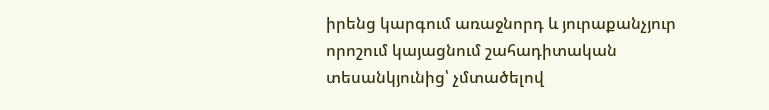իրենց կարգում առաջնորդ և յուրաքանչյուր որոշում կայացնում շահադիտական տեսանկյունից՝ չմտածելով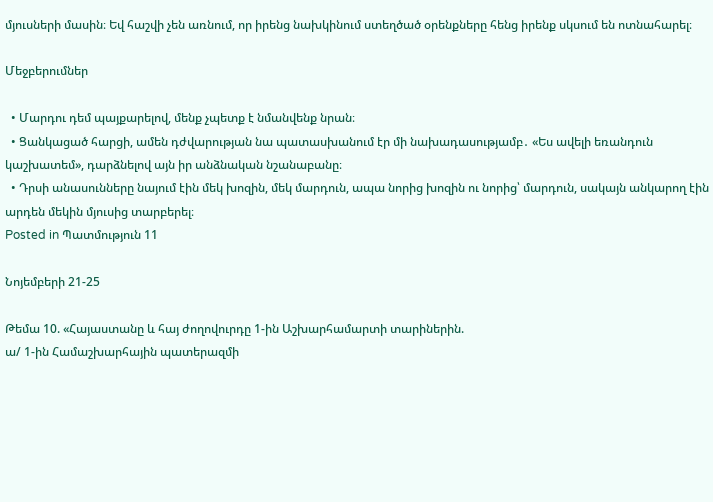մյուսների մասին։ Եվ հաշվի չեն առնում, որ իրենց նախկինում ստեղծած օրենքները հենց իրենք սկսում են ոտնահարել։

Մեջբերումներ

  • Մարդու դեմ պայքարելով, մենք չպետք է նմանվենք նրան։
  • Ցանկացած հարցի, ամեն դժվարության նա պատասխանում էր մի նախադասությամբ․ «Ես ավելի եռանդուն կաշխատեմ», դարձնելով այն իր անձնական նշանաբանը։
  • Դրսի անասունները նայում էին մեկ խոզին, մեկ մարդուն, ապա նորից խոզին ու նորից՝ մարդուն, սակայն անկարող էին արդեն մեկին մյուսից տարբերել։
Posted in Պատմություն 11

Նոյեմբերի 21-25

Թեմա 10. «Հայաստանը և հայ ժողովուրդը 1-ին Աշխարհամարտի տարիներին.
ա/ 1-ին Համաշխարհային պատերազմի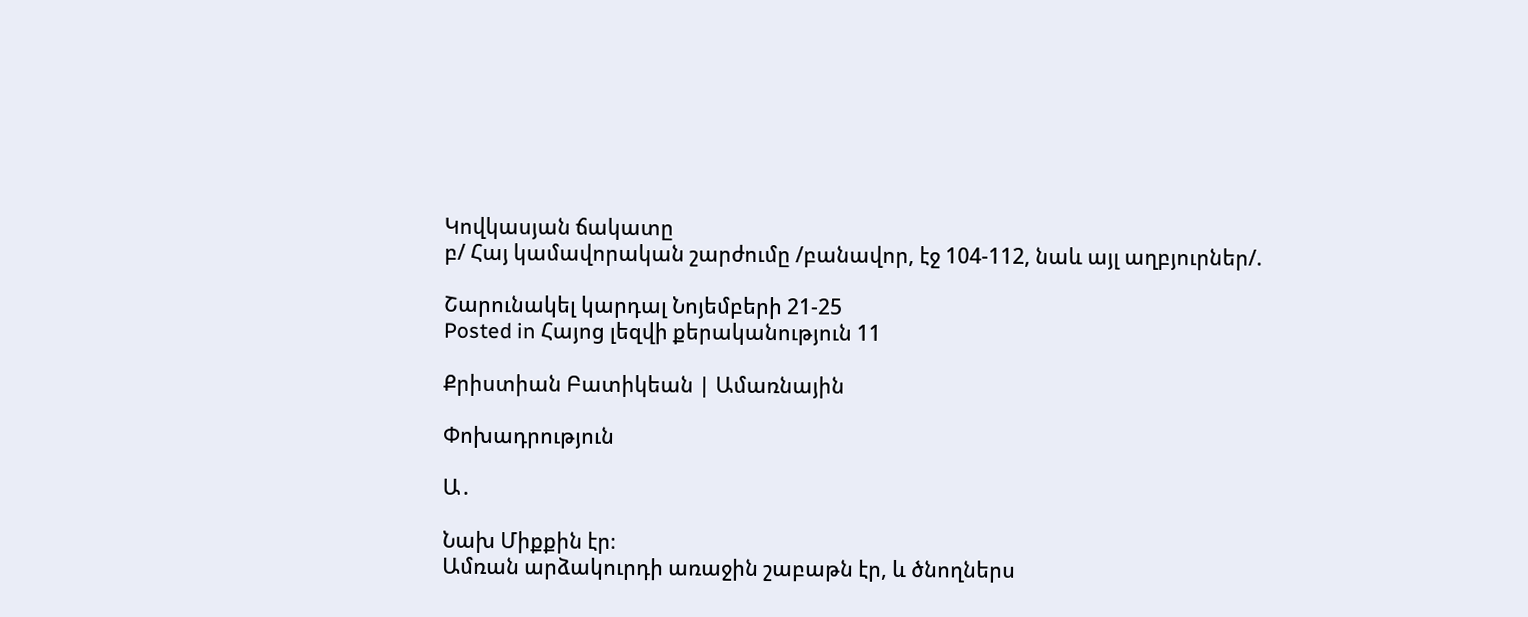Կովկասյան ճակատը
բ/ Հայ կամավորական շարժումը /բանավոր, էջ 104-112, նաև այլ աղբյուրներ/.

Շարունակել կարդալ Նոյեմբերի 21-25
Posted in Հայոց լեզվի քերականություն 11

Քրիստիան Բատիկեան | Ամառնային

Փոխադրություն

Ա․

Նախ Միքքին էր։
Ամռան արձակուրդի առաջին շաբաթն էր, և ծնողներս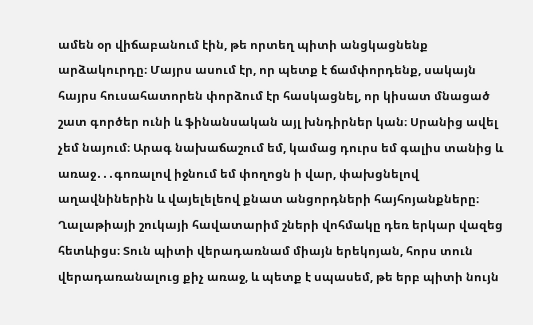ամեն օր վիճաբանում էին, թե որտեղ պիտի անցկացնենք արձակուրդը։ Մայրս ասում էր, որ պետք է ճամփորդենք, սակայն հայրս հուսահատորեն փորձում էր հասկացնել, որ կիսատ մնացած շատ գործեր ունի և ֆինանսական այլ խնդիրներ կան։ Սրանից ավել չեմ նայում։ Արագ նախաճաշում եմ, կամաց դուրս եմ գալիս տանից և առաջ․․․գոռալով իջնում եմ փողոցն ի վար, փախցնելով աղավնիներին և վայելելեով քնատ անցորդների հայհոյանքները։ Ղալաթիայի շուկայի հավատարիմ շների վոհմակը դեռ երկար վազեց հետևիցս։ Տուն պիտի վերադառնամ միայն երեկոյան, հորս տուն վերադառանալուց քիչ առաջ, և պետք է սպասեմ, թե երբ պիտի նույն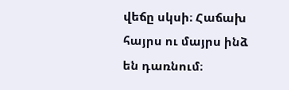վեճը սկսի։ Հաճախ հայրս ու մայրս ինձ են դառնում։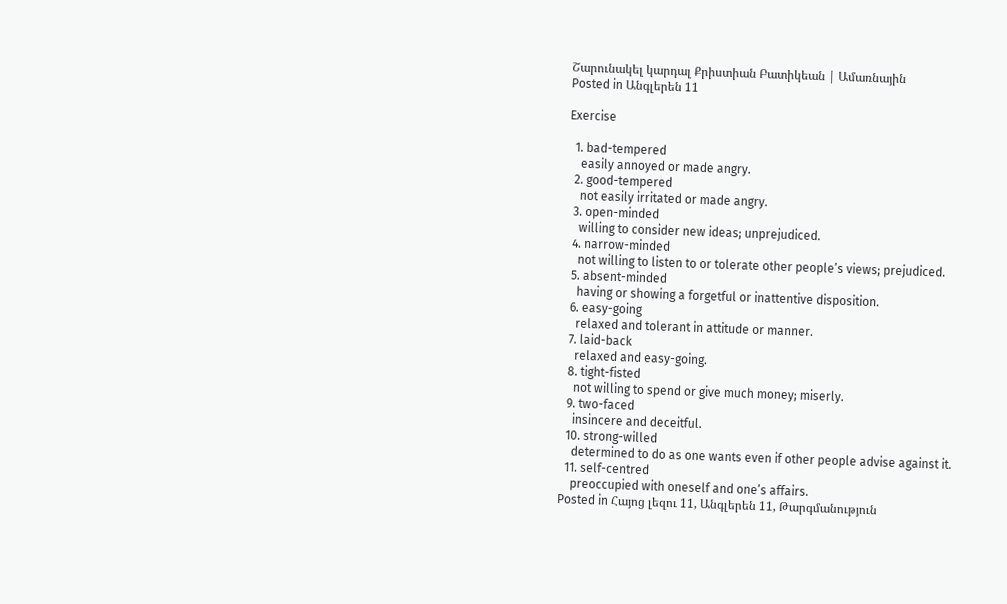Շարունակել կարդալ Քրիստիան Բատիկեան | Ամառնային
Posted in Անգլերեն 11

Exercise

  1. bad-tempered
    easily annoyed or made angry.
  2. good-tempered
    not easily irritated or made angry.
  3. open-minded
    willing to consider new ideas; unprejudiced.
  4. narrow-minded
    not willing to listen to or tolerate other people’s views; prejudiced.
  5. absent-minded
    having or showing a forgetful or inattentive disposition.
  6. easy-going
    relaxed and tolerant in attitude or manner.
  7. laid-back
    relaxed and easy-going.
  8. tight-fisted
    not willing to spend or give much money; miserly.
  9. two-faced
    insincere and deceitful.
  10. strong-willed
    determined to do as one wants even if other people advise against it.
  11. self-centred
    preoccupied with oneself and one’s affairs.
Posted in Հայոց լեզու 11, Անգլերեն 11, Թարգմանություն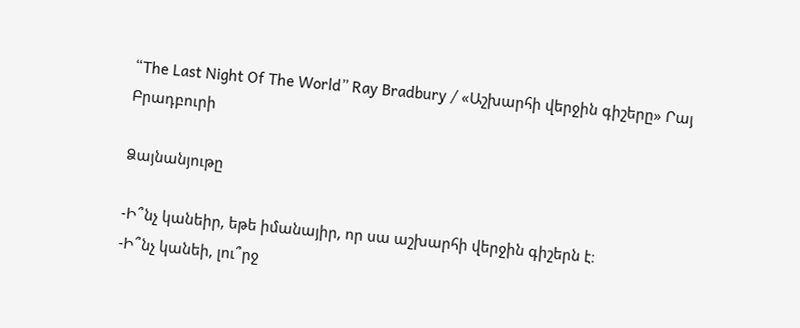“The Last Night Of The World” Ray Bradbury / «Աշխարհի վերջին գիշերը» Րայ Բրադբուրի

Ձայնանյութը

-Ի՞նչ կանեիր, եթե իմանայիր, որ սա աշխարհի վերջին գիշերն է։
-Ի՞նչ կանեի, լու՞րջ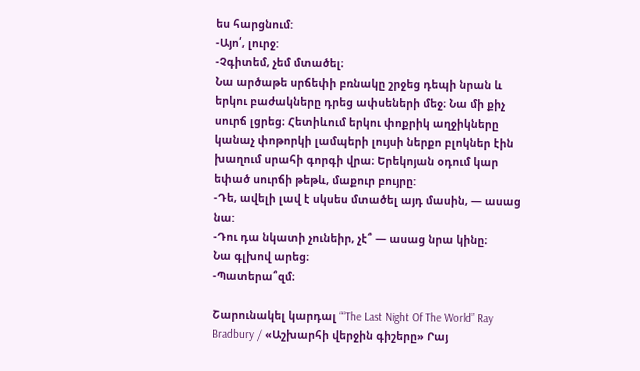ես հարցնում:
-Այո՛, լուրջ:
-Չգիտեմ, չեմ մտածել։
Նա արծաթե սրճեփի բռնակը շրջեց դեպի նրան և երկու բաժակները դրեց ափսեների մեջ։ Նա մի քիչ սուրճ լցրեց։ Հետիևում երկու փոքրիկ աղջիկները կանաչ փոթորկի լամպերի լույսի ներքո բլոկներ էին խաղում սրահի գորգի վրա։ Երեկոյան օդում կար եփած սուրճի թեթև, մաքուր բույրը:
-Դե, ավելի լավ է սկսես մտածել այդ մասին, — ասաց նա:
-Դու դա նկատի չունեիր, չէ՞ — ասաց նրա կինը։
Նա գլխով արեց։
-Պատերա՞զմ։

Շարունակել կարդալ ““The Last Night Of The World” Ray Bradbury / «Աշխարհի վերջին գիշերը» Րայ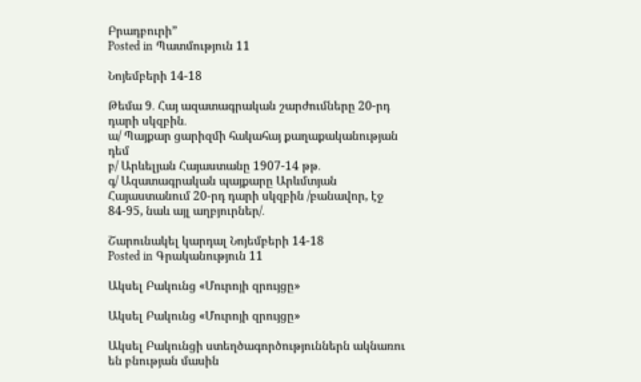Բրադբուրի”
Posted in Պատմություն 11

Նոյեմբերի 14-18

Թեմա 9․ Հայ ազատագրական շարժումները 20-րդ դարի սկզբին․
ա/ Պայքար ցարիզմի հակահայ քաղաքականության դեմ
բ/ Արևելյան Հայաստանը 1907-14 թթ․
գ/ Ազատագրական պայքարը Արևմտյան Հայաստանում 20-րդ դարի սկզբին /բանավոր, էջ 84-95, նաև այլ աղբյուրներ/․

Շարունակել կարդալ Նոյեմբերի 14-18
Posted in Գրականություն 11

Ակսել Բակունց «Մուրոյի զրույցը»

Ակսել Բակունց «Մուրոյի զրույցը»

Ակսել Բակունցի ստեղծագործություններն ակնառու են բնության մասին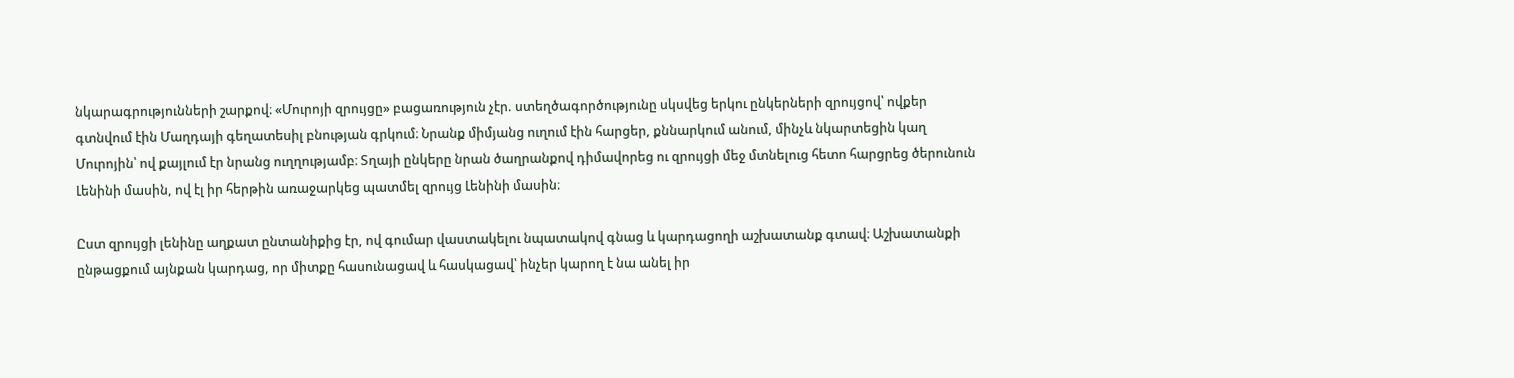նկարագրությունների շարքով։ «Մուրոյի զրույցը» բացառություն չէր. ստեղծագործությունը սկսվեց երկու ընկերների զրույցով՝ ովքեր գտնվում էին Մաղդայի գեղատեսիլ բնության գրկում։ Նրանք միմյանց ուղում էին հարցեր, քննարկում անում, մինչև նկարտեցին կաղ Մուրոյին՝ ով քայլում էր նրանց ուղղությամբ։ Տղայի ընկերը նրան ծաղրանքով դիմավորեց ու զրույցի մեջ մտնելուց հետո հարցրեց ծերունուն Լենինի մասին, ով էլ իր հերթին առաջարկեց պատմել զրույց Լենինի մասին։

Ըստ զրույցի լենինը աղքատ ընտանիքից էր, ով գումար վաստակելու նպատակով գնաց և կարդացողի աշխատանք գտավ։ Աշխատանքի ընթացքում այնքան կարդաց, որ միտքը հասունացավ և հասկացավ՝ ինչեր կարող է նա անել իր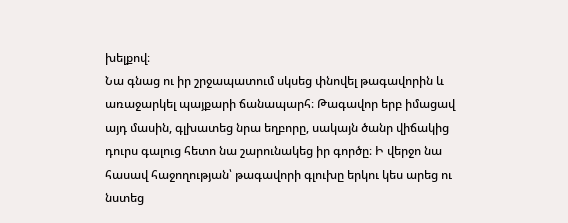խելքով։
Նա գնաց ու իր շրջապատում սկսեց փնովել թագավորին և առաջարկել պայքարի ճանապարհ։ Թագավոր երբ իմացավ այդ մասին, գլխատեց նրա եղբորը, սակայն ծանր վիճակից դուրս գալուց հետո նա շարունակեց իր գործը։ Ի վերջո նա հասավ հաջողության՝ թագավորի գլուխը երկու կես արեց ու նստեց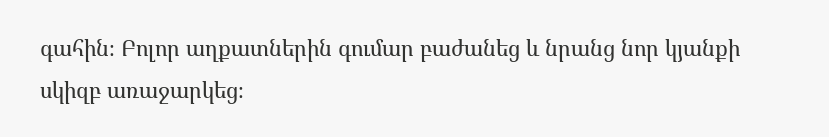գահին։ Բոլոր աղքատներին գումար բաժանեց և նրանց նոր կյանքի սկիզբ առաջարկեց։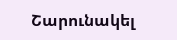Շարունակել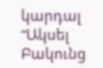կարդալ “Ակսել Բակունց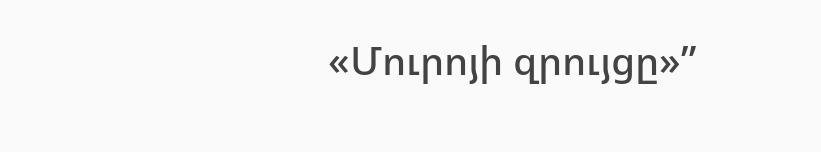«Մուրոյի զրույցը»”